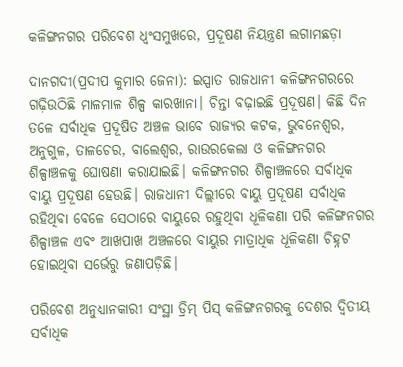କଳିଙ୍ଗନଗର ପରିବେଶ ଧ୍ବଂସମୁଖରେ, ପ୍ରଦୂଷଣ ନିୟନ୍ତ୍ରଣ ଲଗାମଛଡ଼ା

ଦାନଗଦୀ(ପ୍ରଦୀପ କୁମାର ଜେନା): ଇସ୍ପାତ ରାଜଧାନୀ କଳିଙ୍ଗନଗରରେ ଗଢ଼ିଉଠିଛି ମାଳମାଳ ଶିଳ୍ପ କାରଖାନା। ଚିନ୍ତା ବଢ଼ାଇଛି ପ୍ରଦୂଷଣ। କିଛି ଦିନ ତଳେ ସର୍ବାଧିକ ପ୍ରଦୂଷିତ ଅଞ୍ଚଳ ଭାବେ ରାଜ୍ୟର କଟକ, ଭୁବନେଶ୍ବର, ଅନୁଗୁଳ, ତାଳଚେର, ବାଲେଶ୍ବର, ରାଉରକେଲା ଓ କଳିଙ୍ଗନଗର ଶିଳ୍ପା‌ଞ୍ଚଳକୁ ଘୋଷଣା କରାଯାଇଛି। କଳିଙ୍ଗନଗର ଶିଳ୍ପା‌ଞ୍ଚଳରେ ସର୍ବାଧିକ ବାୟୁ ପ୍ରଦୂଷଣ ହେଉଛି। ରାଜଧାନୀ ଦିଲ୍ଲୀରେ ବାୟୁ ପ୍ରଦୂଷଣ ସର୍ବାଧିକ ରହିଥିବା ବେଳେ ସେଠାରେ ବାୟୁରେ ରହୁଥିବା ଧୂଳିକଣା ପରି କଳିଙ୍ଗନଗର ଶିଳ୍ପାଞ୍ଚ‌ଳ ଏବଂ ଆଖପାଖ ଅଞ୍ଚଳରେ ବାୟୁର ମାତ୍ରାଧିକ ଧୂଳିକଣା ଚିହ୍ନଟ ହୋଇଥିବା ସର୍ଭେରୁ ଜଣାପଡ଼ିଛି।

ପରିବେଶ ଅନୁଧ୍ୟାନକାରୀ ସଂସ୍ଥା ଡ୍ରିମ୍ ପିସ୍‌ କଳିଙ୍ଗନଗରକୁ ଦେଶର ଦ୍ବିତୀୟ ସର୍ବାଧିକ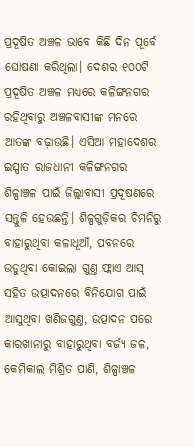ପ୍ରଦୂଷିତ ଅଞ୍ଚଳ ଭାବେ କିଛି ଦିନ ପୂର୍ବେ ଘୋଷଣା କରିଥିଲା। ଦେଶର ୧୦୦ଟି ପ୍ରଦୂଷିତ ଅଞ୍ଚଳ ମଧ୍ୟରେ କଳିଙ୍ଗନଗର ରହିଥିବାରୁ ଅଞ୍ଚଳବାସୀଙ୍କ ମନରେ ଆତଙ୍କ ବଢ଼ାଉଛି। ଏସିଆ ମହାଦେଶର ଇସ୍ପାତ ରାଜଧାନୀ କଳିଙ୍ଗନଗର ଶିଳ୍ପାଞ୍ଚ‌ଳ ପାଇଁ ଜିଲ୍ଲାବାସୀ ପ୍ରଦୂଷଣରେ ସନ୍ତୁଳି ହେଉଛନ୍ତି। ଶିଳ୍ପଗୁଡ଼ିକର ଚିମନିରୁ ବାହାରୁଥିବା କଳାଧୂଆଁ, ପବନରେ ଉଡୁଥିବା କୋଇଲା ଗୁଣ୍ତ ଫ୍ଲାଏ ଆସ୍‌  ସହିତ ଉତ୍ପାଦନରେ ବିନିଯୋଗ ପାଇଁ ଆସୁଥିବା ଖଣିଜଗୁଣ୍ତ, ଉତ୍ପାଦନ ପରେ କାରଖାନାରୁ ବାହାରୁଥିବା ବର୍ଜ୍ୟ ଜଳ, କେମିକାଲ ମିଶ୍ରିତ ପାଣି, ଶିଳ୍ପା‌ଞ୍ଚଳ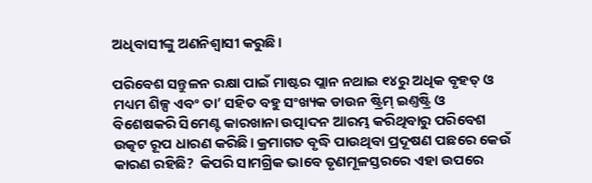ଅଧିବାସୀଙ୍କୁ ଅଣନିଶ୍ବାସୀ କରୁଛି।

ପରିବେଶ ସନ୍ତୁଳନ ରକ୍ଷା ପାଇଁ ମାଷ୍ଟର ପ୍ଲାନ ନଥାଇ ୧୪ରୁ ଅଧିକ ବୃହତ୍‌ ଓ ମଧ୍ୟମ ଶିଳ୍ପ ଏବଂ ତା’ ସହିତ ବହୁ ସଂଖ୍ୟକ ଡାଉନ ଷ୍ଟ୍ରିମ୍ ଇଣ୍ତଷ୍ଟ୍ରି ଓ ବିଶେଷକରି ସିମେଣ୍ଟ କାରଖାନା ଉତ୍ପାଦନ ଆରମ୍ଭ କରିଥିବାରୁ ପରିବେଶ ଉତ୍କଟ ରୂପ ଧାରଣ କରିଛି। କ୍ରମାଗତ ବୃଦ୍ଧି ପାଉଥିବା ପ୍ରଦୂଷଣ ପଛରେ କେଉଁ କାରଣ ରହିଛି?  କିପରି ସାମଗ୍ରିକ ଭାବେ ତୃଣମୂଳସ୍ତରରେ ଏହା ଉପରେ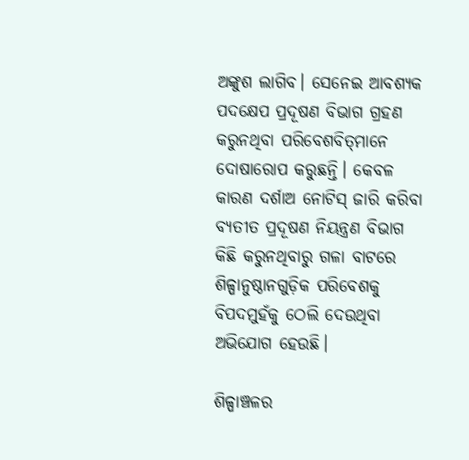ଅଙ୍କୁଶ ଲାଗିବ। ସେନେଇ ଆବଶ୍ୟକ ପଦକ୍ଷେପ ପ୍ରଦୂଷଣ ବିଭାଗ ଗ୍ରହଣ କରୁନଥିବା ପରିବେଶବିତ୍‌ମାନେ ଦୋଷାରୋପ କରୁଛନ୍ତି। କେବଳ କାରଣ ଦର୍ଶାଅ ନୋଟିସ୍‌ ଜାରି କରିବା ବ୍ୟତୀତ ପ୍ରଦୂଷଣ ନିୟନ୍ତ୍ରଣ ବିଭାଗ କିଛି କରୁନଥିବାରୁ ଗଳା ବାଟରେ ଶିଳ୍ପାନୁଷ୍ଠାନଗୁଡ଼ିକ ପରିବେଶକୁ ବିପଦମୁହଁକୁ ଠେଲି ଦେଉଥିବା ଅଭିଯୋଗ ହେଉଛି।

ଶିଳ୍ପା‌ଞ୍ଚଳର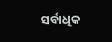ସର୍ବାଧିକ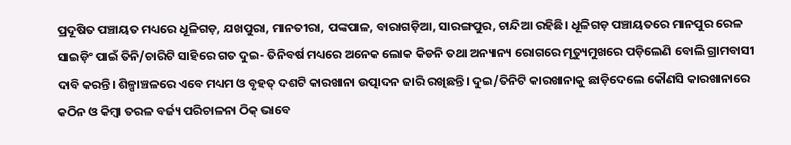ପ୍ରଦୂଷିତ ପଞ୍ଚାୟତ ମଧ୍ୟରେ ଧୂଳିଗଡ଼, ଯଖପୁରା, ମାନତୀରା, ପଙ୍କପାଳ, ବାରାଗଡ଼ିଆ, ସାରଙ୍ଗପୁର, ଚାନ୍ଦିଆ ରହିଛି। ଧୂଳିଗଡ଼ ପଞ୍ଚାୟତରେ ମାନପୁର ରେଳ ସାଇଡ଼ିଂ ପାଇଁ ତିନି/ଚାରିଟି ସାହିରେ ଗତ ଦୁଇ- ତିନିବର୍ଷ ମଧ୍ୟରେ ଅନେକ ଲୋକ କିଡନି ତଥା ଅନ୍ୟାନ୍ୟ ରୋଗରେ ମୃତ୍ୟୁମୁଖରେ ପଡ଼ିଲେଣି ବୋଲି ଗ୍ରାମବାସୀ ଦାବି କରନ୍ତି। ଶିଳ୍ପା‌ଞ୍ଚଳରେ ଏବେ ମଧ୍ୟମ ଓ ବୃହତ୍‌ ଦଶଟି କାରଖାନା ଉତ୍ପାଦନ ଜାରି ରଖିଛନ୍ତି। ଦୁଇ/ତିନିଟି କାରଖାନାକୁ ଛାଡ଼ିଦେଲେ କୌଣସି କାରଖାନାରେ କଠିନ ଓ କିମ୍ବା ତରଳ ବର୍ଜ୍ୟ ପରିଚାଳନା ଠିକ୍ ଭାବେ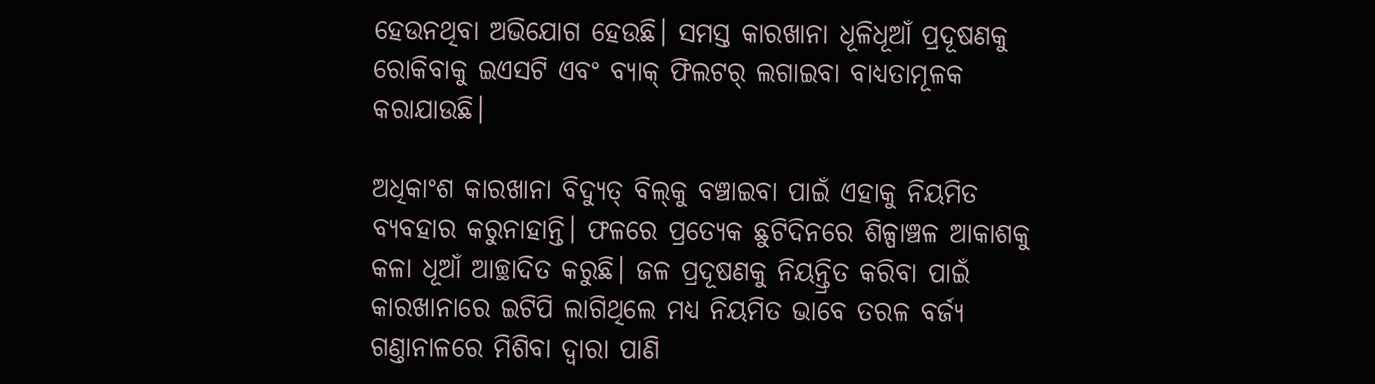ହେଉନଥିବା ଅଭିଯୋଗ ହେଉଛି। ସମସ୍ତ କାରଖାନା ଧୂଳିଧୂଆଁ ପ୍ରଦୂଷଣକୁ ରୋକିବାକୁ ଇଏସଟି ଏବଂ ବ୍ୟାକ୍ ଫିଲଟର୍ ଲଗାଇବା ବାଧ୍ୟତାମୂଳକ କରାଯାଉଛି।

ଅଧିକାଂଶ କାରଖାନା ବିଦ୍ୟୁତ୍‌ ବିଲ୍‌କୁ ବଞ୍ଚାଇବା ପାଇଁ ଏହାକୁ ନିୟମିତ ବ୍ୟବହାର କରୁନାହାନ୍ତି। ଫଳରେ ପ୍ରତ୍ୟେକ ଛୁଟିଦିନରେ ଶିଳ୍ପାଞ୍ଚଳ ଆକାଶକୁ କଳା ଧୂଆଁ ଆଚ୍ଛାଦିତ କରୁଛି। ଜଳ ପ୍ରଦୂଷଣକୁ ନିୟନ୍ତ୍ରିତ କରିବା ପାଇଁ କାରଖାନାରେ ଇଟିପି ଲାଗିଥିଲେ ମଧ୍ୟ ନିୟମିତ ଭାବେ ତରଳ ବର୍ଜ୍ୟ ଗଣ୍ତାନାଳରେ ମିଶିବା ଦ୍ବାରା ପାଣି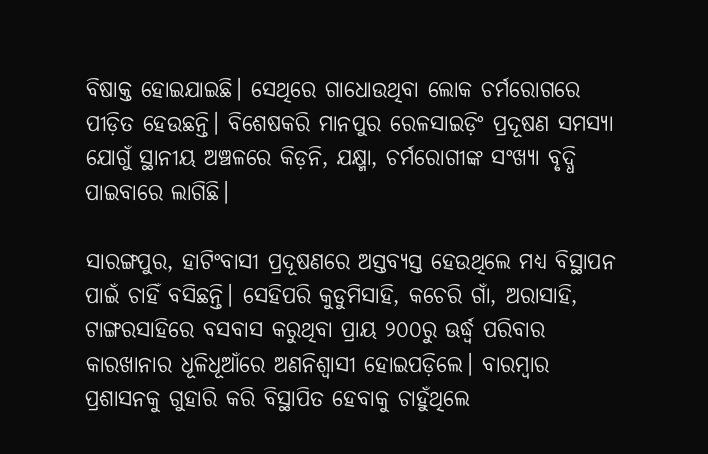ବିଷାକ୍ତ ହୋଇଯାଇଛି। ସେଥିରେ ଗାଧୋଉଥିବା ଲୋକ ଚର୍ମରୋଗରେ ପୀଡ଼ିତ ହେଉଛନ୍ତି। ବିଶେଷକରି ମାନପୁର ରେଳସାଇଡ଼ିଂ ପ୍ରଦୂଷଣ ସମସ୍ୟା ଯୋଗୁଁ ସ୍ଥାନୀୟ ଅଞ୍ଚଳରେ କିଡ଼ନି, ଯକ୍ଷ୍ମା, ଚର୍ମରୋଗୀଙ୍କ ସଂଖ୍ୟା ବୃଦ୍ଧି ପାଇବାରେ ଲାଗିଛି।

ସାରଙ୍ଗପୁର, ହାଟିଂବାସୀ ପ୍ରଦୂଷଣରେ ଅସ୍ତବ୍ୟସ୍ତ ହେଉଥିଲେ ମଧ୍ୟ ବିସ୍ଥାପନ ପାଇଁ ଚାହିଁ ବସିଛନ୍ତି। ସେହିପରି କୁଡୁମିସାହି, କଚେରି ଗାଁ, ଅରାସାହି, ଟାଙ୍ଗରସାହିରେ ବସବାସ କରୁଥିବା ପ୍ରାୟ ୨୦୦ରୁ ଊର୍ଦ୍ଧ୍ବ ପରିବାର କାରଖାନାର ଧୂଳିଧୂଆଁରେ ଅଣନିଶ୍ବାସୀ ହୋଇପଡ଼ିଲେ। ବାରମ୍ବାର ପ୍ରଶାସନକୁ ଗୁହାରି କରି ବିସ୍ଥାପିତ ହେବାକୁ ଚାହୁଁଥିଲେ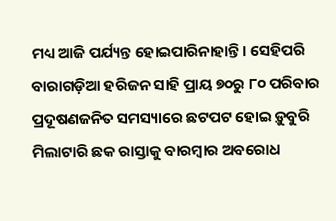ମଧ୍ୟ ଆଜି ପର୍ଯ୍ୟନ୍ତ ହୋଇପାରିନାହାନ୍ତି। ସେହିପରି ବାରାଗଡ଼ିଆ ହରିଜନ ସାହି ପ୍ରାୟ ୭୦ରୁ ୮୦ ପରିବାର ପ୍ରଦୂଷଣଜନିତ ସମସ୍ୟାରେ ଛଟପଟ ହୋଇ ଡ଼ୁବୁରି ମିଲାଟାରି ଛକ ରାସ୍ତାକୁ ବାରମ୍ବାର ଅବରୋଧ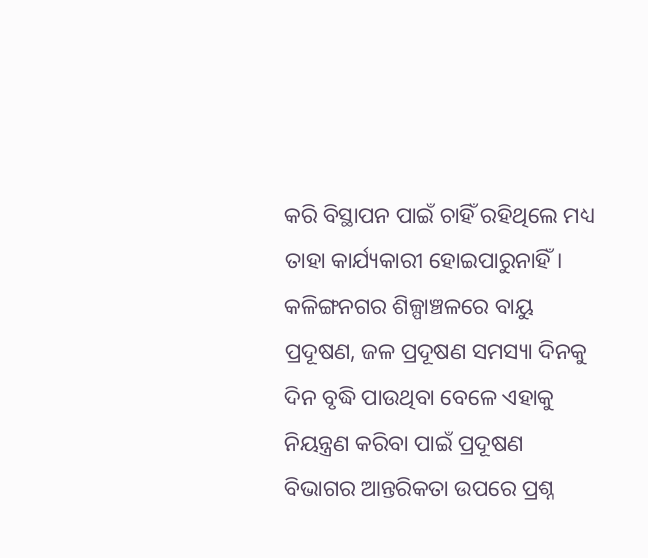କରି ବିସ୍ଥାପନ ପାଇଁ ଚାହିଁ ରହିଥିଲେ ମଧ୍ୟ ତାହା କାର୍ଯ୍ୟକାରୀ ହୋଇପାରୁନାହିଁ। କଳିଙ୍ଗନଗର ଶିଳ୍ପା‌ଞ୍ଚଳରେ ବାୟୁ ପ୍ରଦୂଷଣ, ଜଳ ପ୍ରଦୂଷଣ ସମସ୍ୟା ଦିନକୁ ଦିନ ବୃଦ୍ଧି ପାଉଥିବା ବେଳେ ଏହାକୁ ନିୟନ୍ତ୍ରଣ କରିବା ପାଇଁ ପ୍ରଦୂଷଣ ବିଭାଗର ଆନ୍ତରିକତା ଉପରେ ପ୍ରଶ୍ନ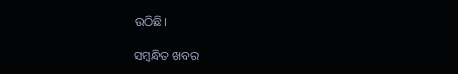ଉଠିଛି।

ସମ୍ବନ୍ଧିତ ଖବର